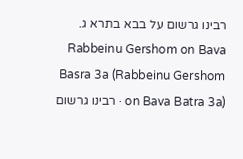רבינו גרשום על בבא בתרא ג.
Rabbeinu Gershom on Bava Basra 3a (Rabbeinu Gershom on Bava Batra 3a) · רבינו גרשום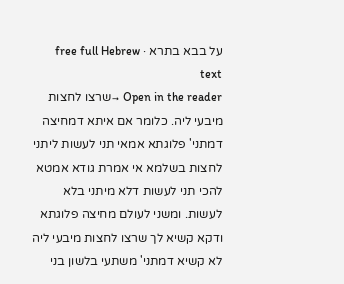על בבא בתרא · free full Hebrew text
Open in the reader →שרצו לחצות מיבעי ליה. כלומר אם איתא דמחיצה דמתני' פלוגתא אמאי תני לעשות ליתני לחצות בשלמא אי אמרת גודא אמטא להכי תני לעשות דלא מיתני בלא לעשות. ומשני לעולם מחיצה פלוגתא ודקא קשיא לך שרצו לחצות מיבעי ליה לא קשיא דמתני' משתעי בלשון בני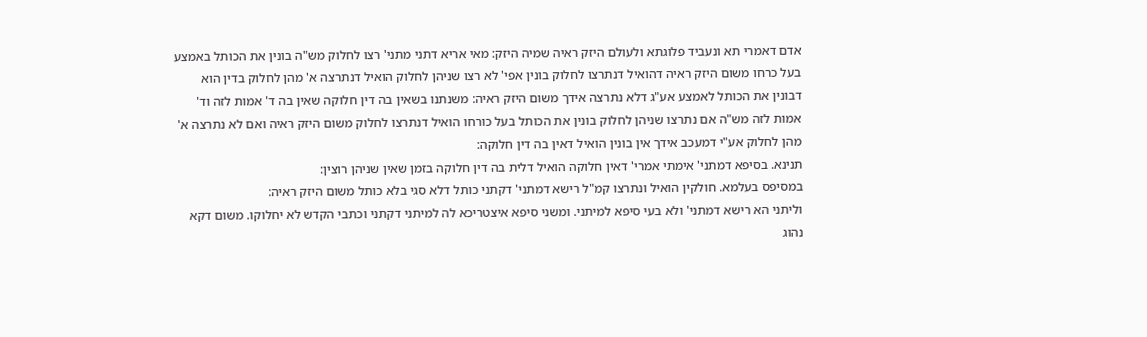אדם דאמרי תא ונעביד פלוגתא ולעולם היזק ראיה שמיה היזק: מאי אריא דתני מתני' רצו לחלוק מש"ה בונין את הכותל באמצע בעל כרחו משום היזק ראיה דהואיל דנתרצו לחלוק בונין אפי' לא רצו שניהן לחלוק הואיל דנתרצה א' מהן לחלוק בדין הוא דבונין את הכותל לאמצע אע"ג דלא נתרצה אידך משום היזק ראיה: משנתנו בשאין בה דין חלוקה שאין בה ד' אמות לזה וד' אמות לזה מש"ה אם נתרצו שניהן לחלוק בונין את הכותל בעל כורחו הואיל דנתרצו לחלוק משום היזק ראיה ואם לא נתרצה א' מהן לחלוק אע"י דמעכב אידך אין בונין הואיל דאין בה דין חלוקה:
תנינא. בסיפא דמתני' אימתי אמרי' דאין חלוקה הואיל דלית בה דין חלוקה בזמן שאין שניהן רוצין:
במסיפס בעלמא. חולקין הואיל ונתרצו קמ"ל רישא דמתני' דקתני כותל דלא סגי בלא כותל משום היזק ראיה:
וליתני הא רישא דמתני' ולא בעי סיפא למיתני. ומשני סיפא איצטריכא לה למיתני דקתני וכתבי הקדש לא יחלוקו. משום דקא נהוג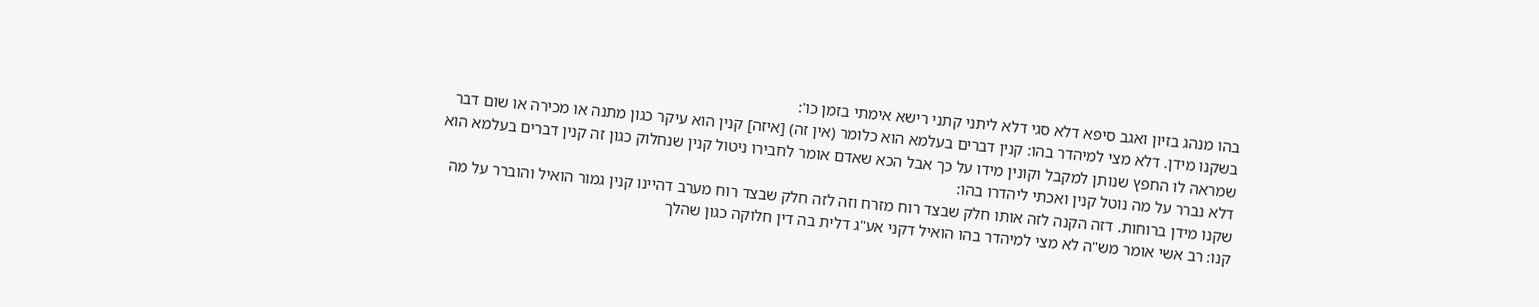בהו מנהג בזיון ואגב סיפא דלא סגי דלא ליתני קתני רישא אימתי בזמן כו':
בשקנו מידן. דלא מצי למיהדר בהו: קנין דברים בעלמא הוא כלומר (אין זה) [איזה] קנין הוא עיקר כגון מתנה או מכירה או שום דבר שמראה לו החפץ שנותן למקבל וקונין מידו על כך אבל הכא שאדם אומר לחבירו ניטול קנין שנחלוק כגון זה קנין דברים בעלמא הוא דלא נברר על מה נוטל קנין ואכתי ליהדרו בהו:
שקנו מידן ברוחות. דזה הקנה לזה אותו חלק שבצד רוח מזרח וזה לזה חלק שבצד רוח מערב דהיינו קנין גמור הואיל והוברר על מה קנו: רב אשי אומר מש"ה לא מצי למיהדר בהו הואיל דקני אע"ג דלית בה דין חלוקה כגון שהלך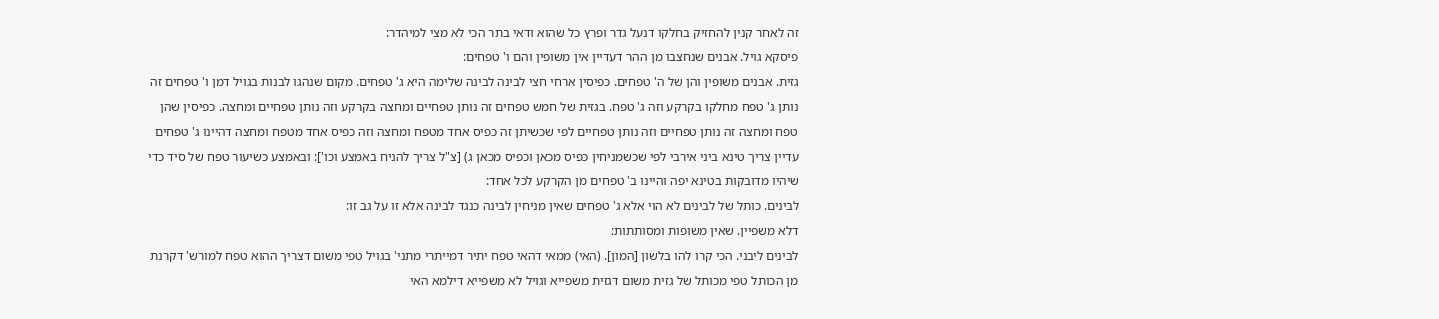זה לאחר קנין להחזיק בחלקו דנעל גדר ופרץ כל שהוא ודאי בתר הכי לא מצי למיהדר:
פיסקא גויל. אבנים שנחצבו מן ההר דעדיין אין משופין והם ו' טפחים:
גזית. אבנים משופין והן של ה' טפחים. כפיסין ארחי חצי לבינה לבינה שלימה היא ג' טפחים. מקום שנהגו לבנות בגויל דמן ו' טפחים זה נותן ג' טפח מחלקו בקרקע וזה ג' טפח. בגזית של חמש טפחים זה נותן טפחיים ומחצה בקרקע וזה נותן טפחיים ומחצה. כפיסין שהן טפח ומחצה זה נותן טפחיים וזה נותן טפחיים לפי שכשיתן זה כפיס אחד מטפח ומחצה וזה כפיס אחד מטפח ומחצה דהיינו ג' טפחים עדיין צריך טינא ביני אירבי לפי שכשמניחין כפיס מכאן וכפיס מכאן ג) [צ"ל צריך להניח באמצע וכו']: ובאמצע כשיעור טפח של סיד כדי שיהיו מדובקות בטינא יפה והיינו ב' טפחים מן הקרקע לכל אחד:
לבינים. כותל של לבינים לא הוי אלא ג' טפחים שאין מניחין לבינה כנגד לבינה אלא זו על גב זו:
דלא משפיין. שאין משופות ומסותתות:
לבינים ליבני. הכי קרו להו בלשון [המון]. (האי) ממאי דהאי טפח יתיר דמייתרי מתני' בגויל טפי משום דצריך ההוא טפח למורש' דקרנת מן הכותל טפי מכותל של גזית משום דגזית משפייא וגויל לא משפייא דילמא האי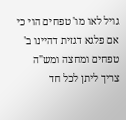גויל לאו מו' טפחים הוי כי אם פלגא דגזית דהיינו ב' טפחים ומחצה ומש"ה צריך ליתן לכל חד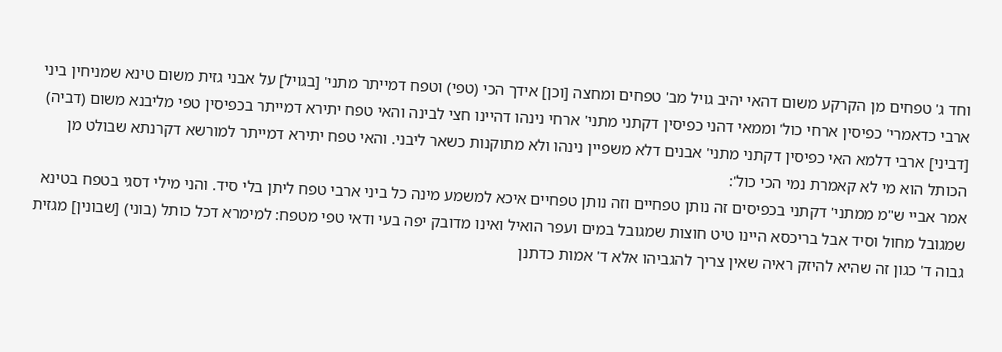וחד ג' טפחים מן הקרקע משום דהאי יהיב גויל מב' טפחים ומחצה [וכן] אידך הכי (טפי) וטפח דמייתר מתני' [בגויל] על אבני גזית משום טינא שמניחין ביני ארבי כדאמרי' כפיסין ארחי כול' וממאי דהני כפיסין דקתני מתני' ארחי נינהו דהיינו חצי לבינה והאי טפח יתירא דמייתר בכפיסין טפי מליבנא משום (דביה) [דביני] ארבי דלמא האי כפיסין דקתני מתני' אבנים דלא משפיין נינהו ולא מתוקנות כשאר ליבני. והאי טפח יתירא דמייתר למורשא דקרנתא שבולט מן הכותל הוא מי לא קאמרת נמי הכי כול':
אמר אביי ש"מ ממתני' דקתני בכפיסים זה נותן טפחיים וזה נותן טפחיים איכא למשמע מינה כל ביני ארבי טפח ליתן בלי סיד. והני מילי דסגי בטפח בטינא שמגובל מחול וסיד אבל בריכסא היינו טיט חוצות שמגובל במים ועפר הואיל ואינו מדובק יפה בעי ודאי טפי מטפח: למימרא דכל כותל (בוני) [שבונין] מגזית גבוה ד' כגון זה שהיא להיזק ראיה שאין צריך להגביהו אלא ד' אמות כדתנן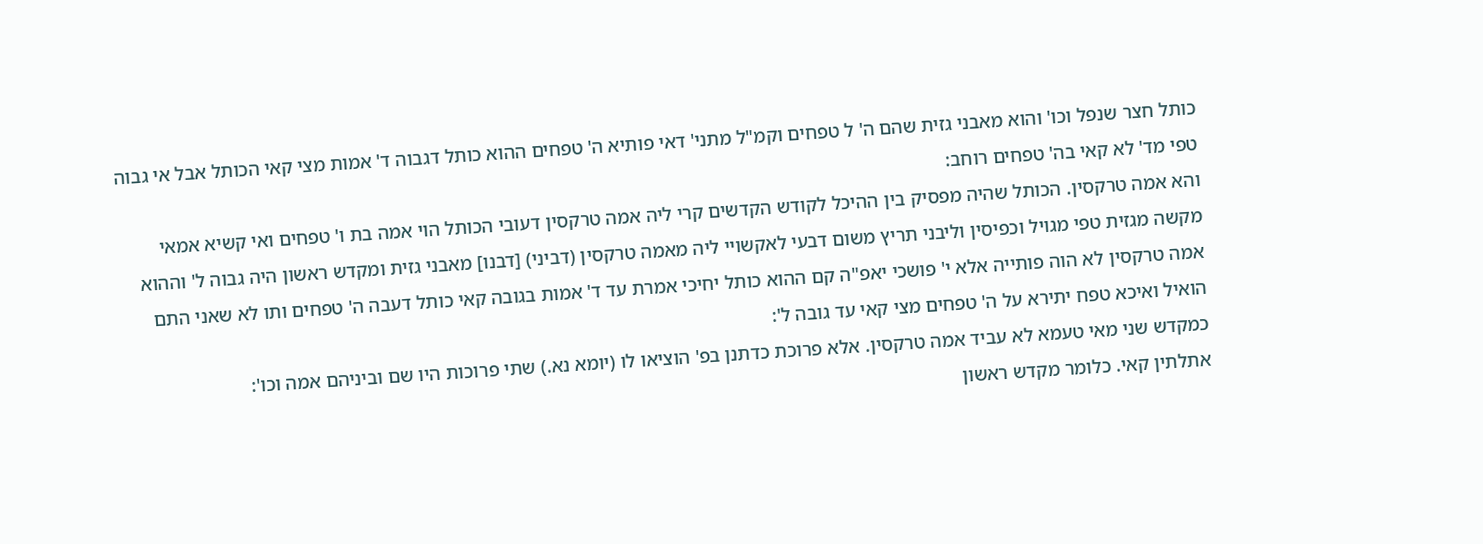כותל חצר שנפל וכו' והוא מאבני גזית שהם ה' ל טפחים וקמ"ל מתני' דאי פותיא ה' טפחים ההוא כותל דגבוה ד' אמות מצי קאי הכותל אבל אי גבוה טפי מד' לא קאי בה' טפחים רוחב:
והא אמה טרקסין. הכותל שהיה מפסיק בין ההיכל לקודש הקדשים קרי ליה אמה טרקסין דעובי הכותל הוי אמה בת ו' טפחים ואי קשיא אמאי מקשה מגזית טפי מגויל וכפיסין וליבני תריץ משום דבעי לאקשויי ליה מאמה טרקסין (דביני) [דבנו] מאבני גזית ומקדש ראשון היה גבוה ל' וההוא אמה טרקסין לא הוה פותייה אלא י' פושכי יאפ"ה קם ההוא כותל יחיכי אמרת עד ד' אמות בגובה קאי כותל דעבה ה' טפחים ותו לא שאני התם הואיל ואיכא טפח יתירא על ה' טפחים מצי קאי עד גובה ל':
כמקדש שני מאי טעמא לא עביד אמה טרקסין. אלא פרוכת כדתנן בפ' הוציאו לו (יומא נא.) שתי פרוכות היו שם וביניהם אמה וכו':
אתלתין קאי. כלומר מקדש ראשון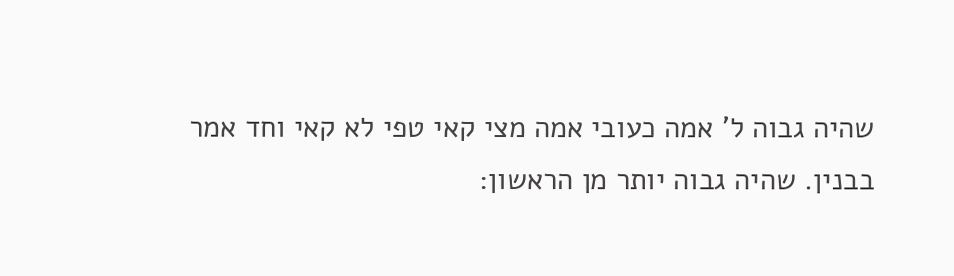שהיה גבוה ל' אמה כעובי אמה מצי קאי טפי לא קאי וחד אמר בבנין. שהיה גבוה יותר מן הראשון: